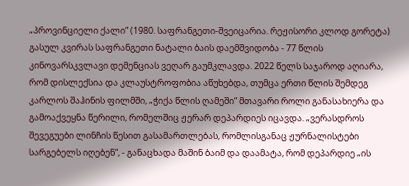„პროვინციელი ქალი“ (1980. საფრანგეთი-შვეიცარია. რეჟისორი კლოდ გორეტა)
გასულ კვირას საფრანგეთი ნატალი ბაის დაემშვიდობა - 77 წლის კინოვარსკვლავი დემენციას ვეღარ გაუმკლავდა. 2022 წელს საჯაროდ აღიარა, რომ დისლექსია და კლაუსტროფობია აწუხებდა, თუმცა ერთი წლის შემდეგ კარლოს შაჰინის ფილმში, „ჭიქა წლის ღამეში“ მთავარი როლი განასახიერა და გამოაქვეყნა წერილი, რომელშიც ჟერარ დეპარდიეს იცავდა. „ვერასდროს შევეგუები ლინჩის წესით გასამართლებას, რომლისგანაც ჟურნალისტები სარგებელს იღებენ“, - განაცხადა მაშინ ბაიმ და დაამატა, რომ დეპარდიე „ის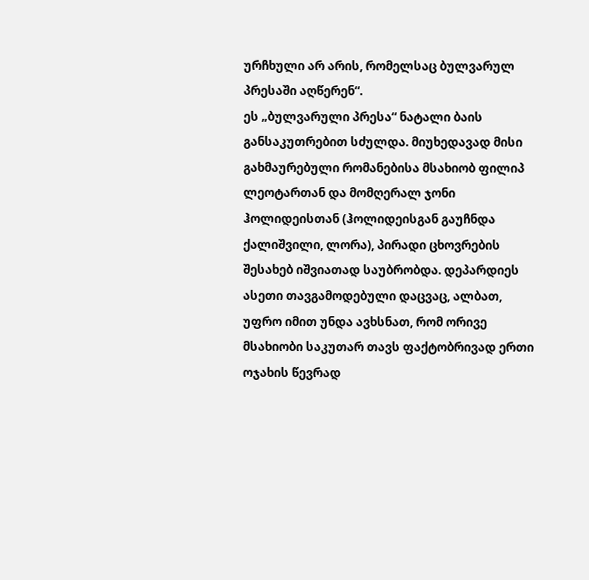ურჩხული არ არის, რომელსაც ბულვარულ პრესაში აღწერენ“.
ეს „ბულვარული პრესა“ ნატალი ბაის განსაკუთრებით სძულდა. მიუხედავად მისი გახმაურებული რომანებისა მსახიობ ფილიპ ლეოტართან და მომღერალ ჯონი ჰოლიდეისთან (ჰოლიდეისგან გაუჩნდა ქალიშვილი, ლორა), პირადი ცხოვრების შესახებ იშვიათად საუბრობდა. დეპარდიეს ასეთი თავგამოდებული დაცვაც, ალბათ, უფრო იმით უნდა ავხსნათ, რომ ორივე მსახიობი საკუთარ თავს ფაქტობრივად ერთი ოჯახის წევრად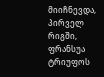მიიჩნევდა, პირველ რიგში, ფრანსუა ტრიუფოს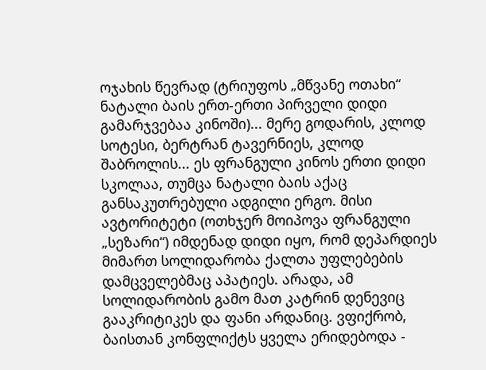ოჯახის წევრად (ტრიუფოს „მწვანე ოთახი“ ნატალი ბაის ერთ-ერთი პირველი დიდი გამარჯვებაა კინოში)... მერე გოდარის, კლოდ სოტესი, ბერტრან ტავერნიეს, კლოდ შაბროლის... ეს ფრანგული კინოს ერთი დიდი სკოლაა, თუმცა ნატალი ბაის აქაც განსაკუთრებული ადგილი ერგო. მისი ავტორიტეტი (ოთხჯერ მოიპოვა ფრანგული „სეზარი“) იმდენად დიდი იყო, რომ დეპარდიეს მიმართ სოლიდარობა ქალთა უფლებების დამცველებმაც აპატიეს. არადა, ამ სოლიდარობის გამო მათ კატრინ დენევიც გააკრიტიკეს და ფანი არდანიც. ვფიქრობ, ბაისთან კონფლიქტს ყველა ერიდებოდა -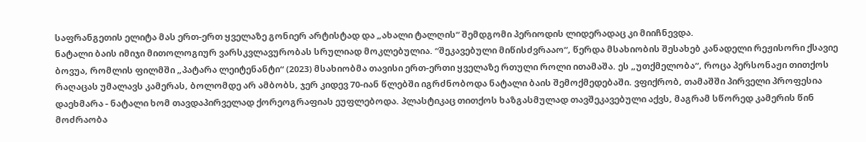საფრანგეთის ელიტა მას ერთ-ერთ ყველაზე გონიერ არტისტად და „ახალი ტალღის“ შემდგომი პერიოდის ლიდერადაც კი მიიჩნევდა.
ნატალი ბაის იმიჯი მითოლოგიურ ვარსკვლავურობას სრულიად მოკლებულია. “შეკავებული მიწისძვრააო“, წერდა მსახიობის შესახებ კანადელი რეჟისორი ქსავიე ბოვუა, რომლის ფილმში „პატარა ლეიტენანტი“ (2023) მსახიობმა თავისი ერთ-ერთი ყველაზე რთული როლი ითამაშა. ეს „უთქმელობა“, როცა პერსონაჟი თითქოს რაღაცას უმალავს კამერას, ბოლომდე არ ამბობს, ჯერ კიდევ 70-იან წლებში იგრძნობოდა ნატალი ბაის შემოქმედებაში. ვფიქრობ, თამაშში პირველი პროფესია დაეხმარა - ნატალი ხომ თავდაპირველად ქორეოგრაფიას ეუფლებოდა. პლასტიკაც თითქოს ხაზგასმულად თავშეკავებული აქვს, მაგრამ სწორედ კამერის წინ მოძრაობა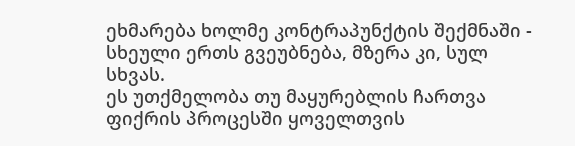ეხმარება ხოლმე კონტრაპუნქტის შექმნაში - სხეული ერთს გვეუბნება, მზერა კი, სულ სხვას.
ეს უთქმელობა თუ მაყურებლის ჩართვა ფიქრის პროცესში ყოველთვის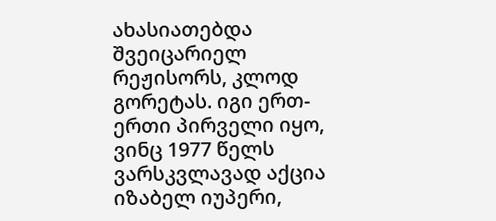ახასიათებდა შვეიცარიელ რეჟისორს, კლოდ გორეტას. იგი ერთ-ერთი პირველი იყო, ვინც 1977 წელს ვარსკვლავად აქცია იზაბელ იუპერი,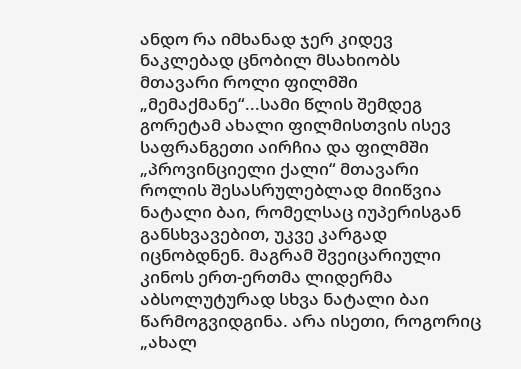ანდო რა იმხანად ჯერ კიდევ ნაკლებად ცნობილ მსახიობს მთავარი როლი ფილმში „მემაქმანე“...სამი წლის შემდეგ გორეტამ ახალი ფილმისთვის ისევ საფრანგეთი აირჩია და ფილმში „პროვინციელი ქალი“ მთავარი როლის შესასრულებლად მიიწვია ნატალი ბაი, რომელსაც იუპერისგან განსხვავებით, უკვე კარგად იცნობდნენ. მაგრამ შვეიცარიული კინოს ერთ-ერთმა ლიდერმა აბსოლუტურად სხვა ნატალი ბაი წარმოგვიდგინა. არა ისეთი, როგორიც „ახალ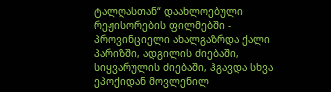ტალღასთან“ დაახლოებული რეჟისორების ფილმებში - პროვინციელი ახალგაზრდა ქალი პარიზში, ადგილის ძიებაში, სიყვარულის ძიებაში, ჰგავდა სხვა ეპოქიდან მოვლენილ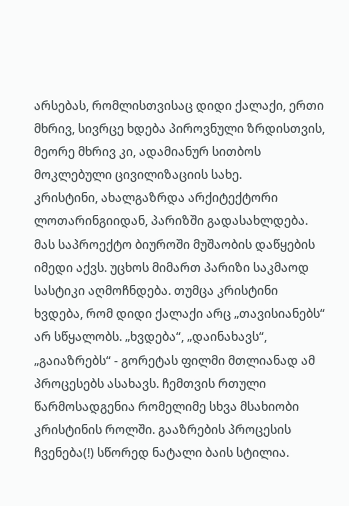არსებას, რომლისთვისაც დიდი ქალაქი, ერთი მხრივ, სივრცე ხდება პიროვნული ზრდისთვის, მეორე მხრივ კი, ადამიანურ სითბოს მოკლებული ცივილიზაციის სახე.
კრისტინი, ახალგაზრდა არქიტექტორი ლოთარინგიიდან, პარიზში გადასახლდება. მას საპროექტო ბიუროში მუშაობის დაწყების იმედი აქვს. უცხოს მიმართ პარიზი საკმაოდ სასტიკი აღმოჩნდება. თუმცა კრისტინი ხვდება, რომ დიდი ქალაქი არც „თავისიანებს“ არ სწყალობს. „ხვდება“, „დაინახავს“, „გაიაზრებს“ - გორეტას ფილმი მთლიანად ამ პროცესებს ასახავს. ჩემთვის რთული წარმოსადგენია რომელიმე სხვა მსახიობი კრისტინის როლში. გააზრების პროცესის ჩვენება(!) სწორედ ნატალი ბაის სტილია.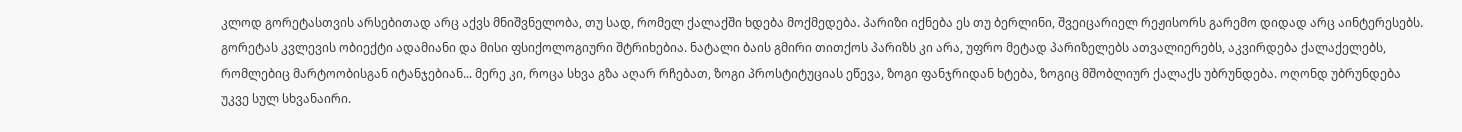კლოდ გორეტასთვის არსებითად არც აქვს მნიშვნელობა, თუ სად, რომელ ქალაქში ხდება მოქმედება. პარიზი იქნება ეს თუ ბერლინი, შვეიცარიელ რეჟისორს გარემო დიდად არც აინტერესებს. გორეტას კვლევის ობიექტი ადამიანი და მისი ფსიქოლოგიური შტრიხებია. ნატალი ბაის გმირი თითქოს პარიზს კი არა, უფრო მეტად პარიზელებს ათვალიერებს, აკვირდება ქალაქელებს, რომლებიც მარტოობისგან იტანჯებიან... მერე კი, როცა სხვა გზა აღარ რჩებათ, ზოგი პროსტიტუციას ეწევა, ზოგი ფანჯრიდან ხტება, ზოგიც მშობლიურ ქალაქს უბრუნდება. ოღონდ უბრუნდება უკვე სულ სხვანაირი.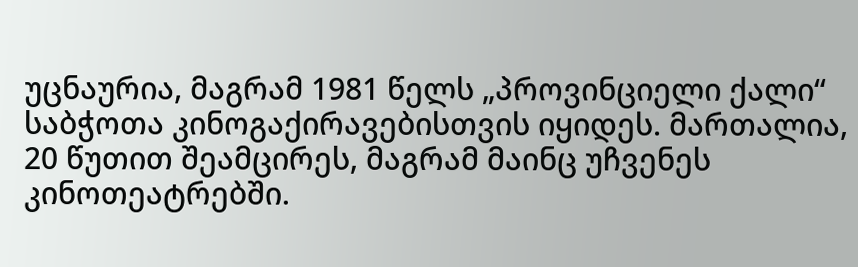უცნაურია, მაგრამ 1981 წელს „პროვინციელი ქალი“ საბჭოთა კინოგაქირავებისთვის იყიდეს. მართალია, 20 წუთით შეამცირეს, მაგრამ მაინც უჩვენეს კინოთეატრებში.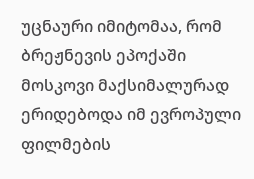უცნაური იმიტომაა, რომ ბრეჟნევის ეპოქაში მოსკოვი მაქსიმალურად ერიდებოდა იმ ევროპული ფილმების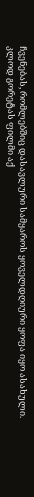ჩვენებას, რომლებშიც დასავლური სამყაროს ყოველდღიური ყოფა იყო ასახული. კლოდ გორეტას ფილმი აქ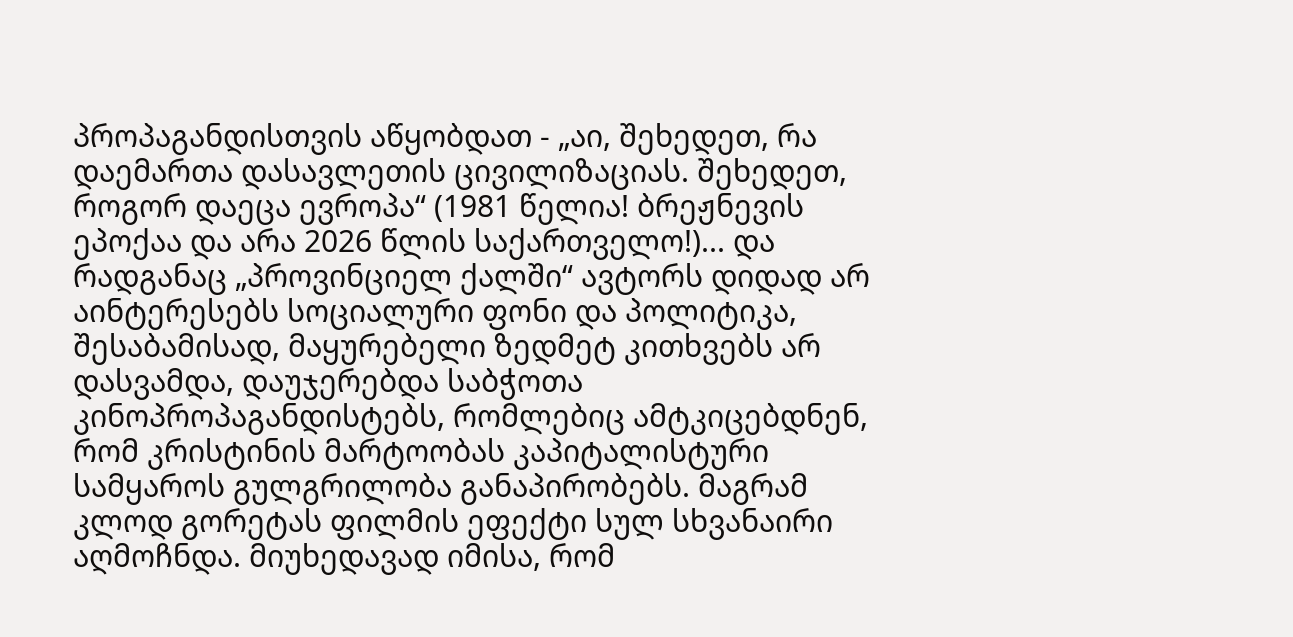პროპაგანდისთვის აწყობდათ - „აი, შეხედეთ, რა დაემართა დასავლეთის ცივილიზაციას. შეხედეთ, როგორ დაეცა ევროპა“ (1981 წელია! ბრეჟნევის ეპოქაა და არა 2026 წლის საქართველო!)... და რადგანაც „პროვინციელ ქალში“ ავტორს დიდად არ აინტერესებს სოციალური ფონი და პოლიტიკა, შესაბამისად, მაყურებელი ზედმეტ კითხვებს არ დასვამდა, დაუჯერებდა საბჭოთა კინოპროპაგანდისტებს, რომლებიც ამტკიცებდნენ, რომ კრისტინის მარტოობას კაპიტალისტური სამყაროს გულგრილობა განაპირობებს. მაგრამ კლოდ გორეტას ფილმის ეფექტი სულ სხვანაირი აღმოჩნდა. მიუხედავად იმისა, რომ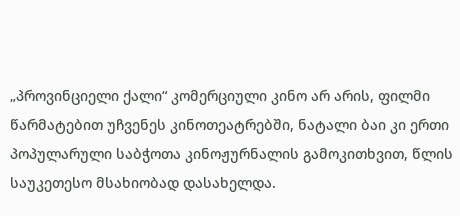„პროვინციელი ქალი“ კომერციული კინო არ არის, ფილმი წარმატებით უჩვენეს კინოთეატრებში, ნატალი ბაი კი ერთი პოპულარული საბჭოთა კინოჟურნალის გამოკითხვით, წლის საუკეთესო მსახიობად დასახელდა.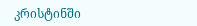კრისტინში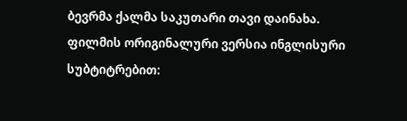ბევრმა ქალმა საკუთარი თავი დაინახა.
ფილმის ორიგინალური ვერსია ინგლისური სუბტიტრებით: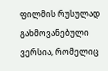ფილმის რუსულად გახმოვანებული ვერსია, რომელიც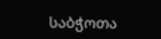საბჭოთა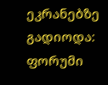ეკრანებზე გადიოდა:
ფორუმი